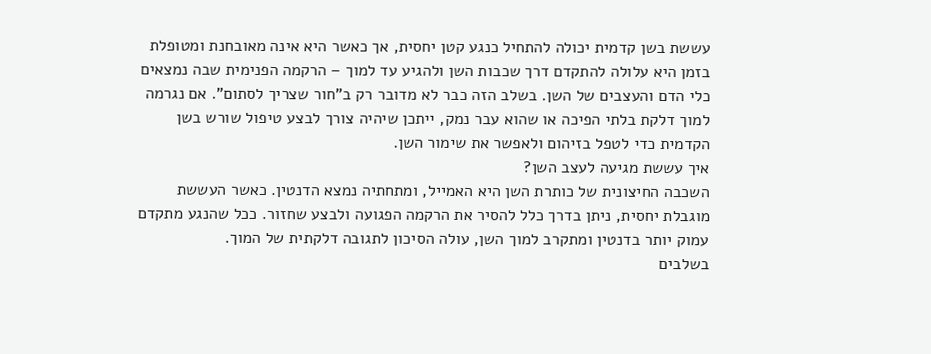עששת בשן קדמית יכולה להתחיל כנגע קטן יחסית, אך כאשר היא אינה מאובחנת ומטופלת בזמן היא עלולה להתקדם דרך שכבות השן ולהגיע עד למוך – הרקמה הפנימית שבה נמצאים כלי הדם והעצבים של השן. בשלב הזה כבר לא מדובר רק ב"חור שצריך לסתום". אם נגרמה למוך דלקת בלתי הפיכה או שהוא עבר נמק, ייתכן שיהיה צורך לבצע טיפול שורש בשן הקדמית כדי לטפל בזיהום ולאפשר את שימור השן.
איך עששת מגיעה לעצב השן?
השכבה החיצונית של כותרת השן היא האמייל, ומתחתיה נמצא הדנטין. כאשר העששת מוגבלת יחסית, ניתן בדרך כלל להסיר את הרקמה הפגועה ולבצע שחזור. ככל שהנגע מתקדם עמוק יותר בדנטין ומתקרב למוך השן, עולה הסיכון לתגובה דלקתית של המוך.
בשלבים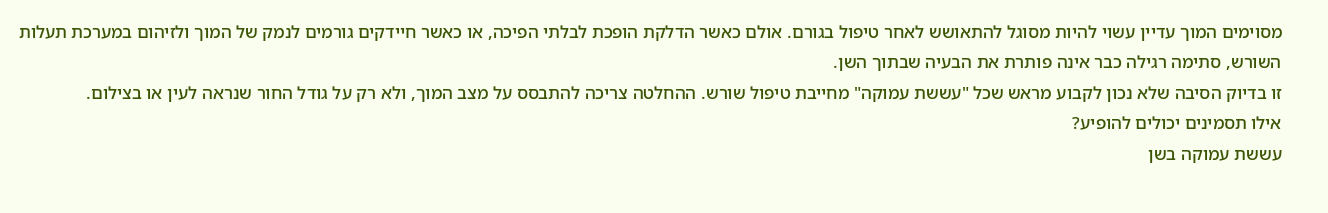מסוימים המוך עדיין עשוי להיות מסוגל להתאושש לאחר טיפול בגורם. אולם כאשר הדלקת הופכת לבלתי הפיכה, או כאשר חיידקים גורמים לנמק של המוך ולזיהום במערכת תעלות השורש, סתימה רגילה כבר אינה פותרת את הבעיה שבתוך השן.
זו בדיוק הסיבה שלא נכון לקבוע מראש שכל "עששת עמוקה" מחייבת טיפול שורש. ההחלטה צריכה להתבסס על מצב המוך, ולא רק על גודל החור שנראה לעין או בצילום.
אילו תסמינים יכולים להופיע?
עששת עמוקה בשן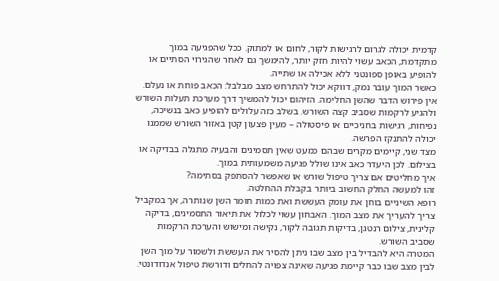קדמית יכולה לגרום לרגישות לקור, לחום או למתוק. ככל שהפגיעה במוך מתקדמת, הכאב עשוי להיות חזק יותר, להימשך גם לאחר שהגירוי הסתיים או להופיע באופן ספונטני ללא אכילה או שתייה.
כאשר המוך עובר נמק, דווקא יכול להתרחש מצב מבלבל: הכאב פוחת או נעלם. אין פירוש הדבר שהשן החלימה. הזיהום יכול להמשיך דרך מערכת תעלות השורש ולהגיע לרקמות שסביב קצה השורש. בשלב כזה עלולים להופיע כאב בנשיכה, נפיחות, רגישות בחניכיים או פיסטולה – מעין פצעון קטן באזור השורש שממנו יכולה להתנקז הפרשה.
מצד שני, קיימים מקרים שבהם כמעט שאין תסמינים והבעיה מתגלה בבדיקה או בצילום. לכן היעדר כאב אינו שולל פגיעה משמעותית במוך.
איך מחליטים אם צריך טיפול שורש או שאפשר להסתפק בסתימה?
זהו למעשה החלק החשוב ביותר בקבלת ההחלטה.
רופא השיניים בוחן את עומק העששת ואת כמות חומר השן שנותרה, אך במקביל צריך להעריך את מצב המוך. האבחון עשוי לכלול את תיאור התסמינים, בדיקה קלינית, צילום רנטגן, בדיקות תגובה לקור, נקישה ומישוש והערכת הרקמות שסביב השורש.
המטרה היא להבדיל בין מצב שבו ניתן להסיר את העששת ולשמור על מוך השן לבין מצב שבו כבר קיימת פגיעה שאינה צפויה להחלים ודורשת טיפול אנדודונטי.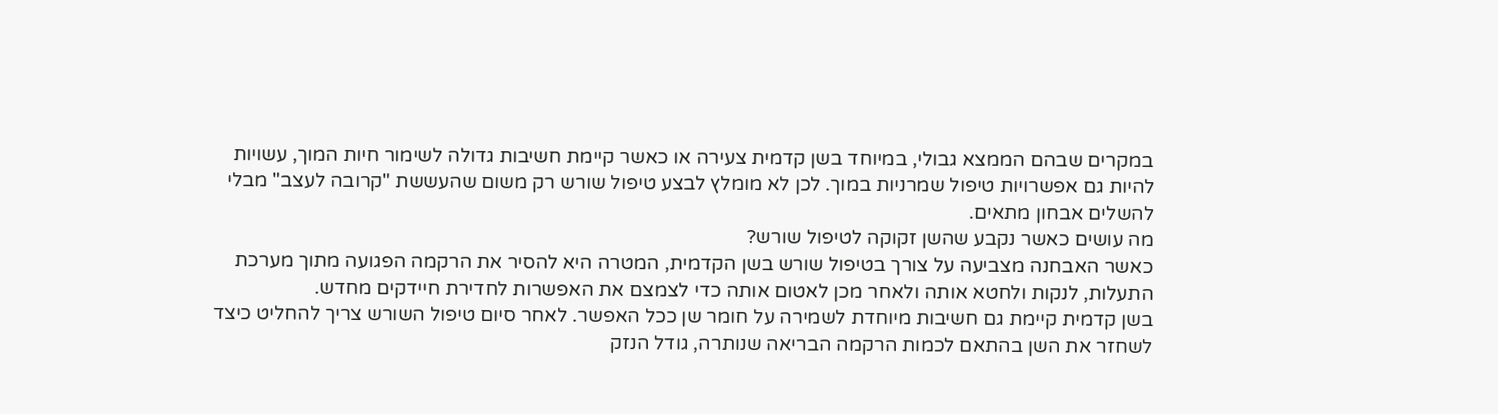במקרים שבהם הממצא גבולי, במיוחד בשן קדמית צעירה או כאשר קיימת חשיבות גדולה לשימור חיות המוך, עשויות להיות גם אפשרויות טיפול שמרניות במוך. לכן לא מומלץ לבצע טיפול שורש רק משום שהעששת "קרובה לעצב" מבלי להשלים אבחון מתאים.
מה עושים כאשר נקבע שהשן זקוקה לטיפול שורש?
כאשר האבחנה מצביעה על צורך בטיפול שורש בשן הקדמית, המטרה היא להסיר את הרקמה הפגועה מתוך מערכת התעלות, לנקות ולחטא אותה ולאחר מכן לאטום אותה כדי לצמצם את האפשרות לחדירת חיידקים מחדש.
בשן קדמית קיימת גם חשיבות מיוחדת לשמירה על חומר שן ככל האפשר. לאחר סיום טיפול השורש צריך להחליט כיצד לשחזר את השן בהתאם לכמות הרקמה הבריאה שנותרה, גודל הנזק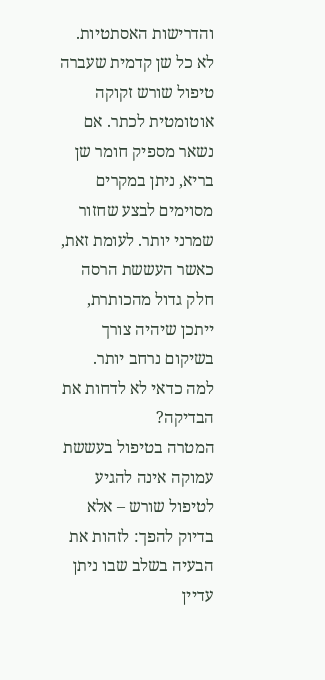והדרישות האסתטיות.
לא כל שן קדמית שעברה טיפול שורש זקוקה אוטומטית לכתר. אם נשאר מספיק חומר שן בריא, ניתן במקרים מסוימים לבצע שחזור שמרני יותר. לעומת זאת, כאשר העששת הרסה חלק גדול מהכותרת, ייתכן שיהיה צורך בשיקום נרחב יותר.
למה כדאי לא לדחות את הבדיקה?
המטרה בטיפול בעששת עמוקה אינה להגיע לטיפול שורש – אלא בדיוק להפך: לזהות את הבעיה בשלב שבו ניתן עדיין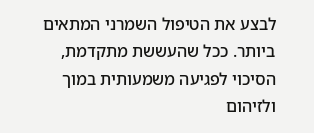לבצע את הטיפול השמרני המתאים ביותר. ככל שהעששת מתקדמת, הסיכוי לפגיעה משמעותית במוך ולזיהום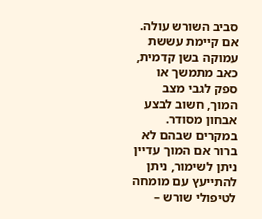סביב השורש עולה.
אם קיימת עששת עמוקה בשן קדמית, כאב מתמשך או ספק לגבי מצב המוך, חשוב לבצע אבחון מסודר. במקרים שבהם לא ברור אם המוך עדיין ניתן לשימור, ניתן להתייעץ עם מומחה לטיפולי שורש –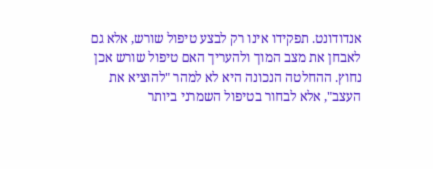אנדודונט. תפקידו אינו רק לבצע טיפול שורש, אלא גם לאבחן את מצב המוך ולהעריך האם טיפול שורש אכן נחוץ. ההחלטה הנכונה היא לא למהר "להוציא את העצב", אלא לבחור בטיפול השמרני ביותר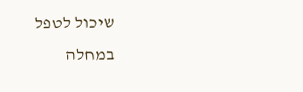שיכול לטפל במחלה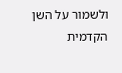ולשמור על השן הקדמית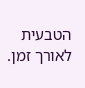הטבעית לאורך זמן.